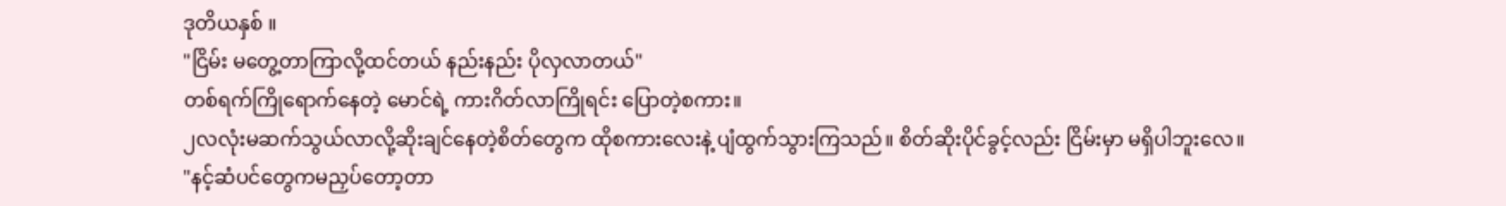ဒုတိယနှစ် ။
"ငြိမ်း မတွေ့တာကြာလို့ထင်တယ် နည်းနည်း ပိုလှလာတယ်"
တစ်ရက်ကြိုရောက်နေတဲ့ မောင်ရဲ့ ကားဂိတ်လာကြိုရင်း ပြောတဲ့စကား။
၂လလုံးမဆက်သွယ်လာလို့ဆိုးချင်နေတဲ့စိတ်တွေက ထိုစကားလေးနဲ့ ပျံထွက်သွားကြသည်။ စိတ်ဆိုးပိုင်ခွင့်လည်း ငြိမ်းမှာ မရှိပါဘူးလေ။
"နင့်ဆံပင်တွေကမညှပ်တော့တာ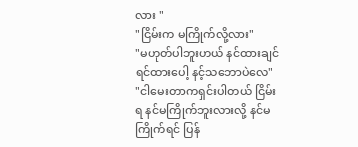လား "
"ငြိမ်းက မကြိုက်လို့လား"
"မဟုတ်ပါဘူးဟယ် နင်ထားချင်ရင်ထားပေါ့ နင့်သဘောပဲလေ"
"ငါမေးတာကရှင်းပါတယ် ငြိမ်းရ နင်မကြိုက်ဘူးလားလို့ နင်မကြိုက်ရင် ပြန်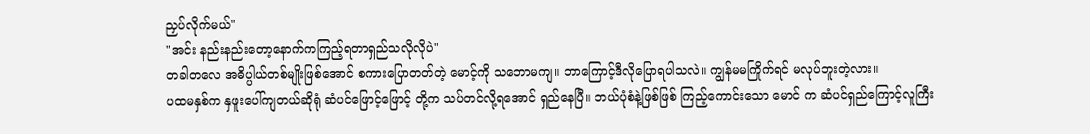ညှပ်လိုက်မယ်"
"အင်း နည်းနည်းတော့နောက်ကကြည့်ရတာရှည်သလိုလိုပဲ"
တခါတလေ အဓိပ္ပါယ်တစ်မျိုးဖြစ်အောင် စကားပြောတတ်တဲ့ မောင့်ကို သဘောမကျ။ ဘာကြောင့်ဒီလိုပြောရပါသလဲ။ ကျွန်မမကြိုက်ရင် မလုပ်ဘူးတဲ့လား။
ပထမနှစ်က နှဖူးပေါ်ကျတယ်ဆိုရုံ ဆံပင်ဖြောင့်ဖြောင့် တို့က သပ်တင်လို့ရအောင် ရှည်နေပြီ။ ဘယ်ပုံစံနဲ့ဖြစ်ဖြစ် ကြည့်ကောင်းသော မောင် က ဆံပင်ရှည်ကြောင့်လူကြီး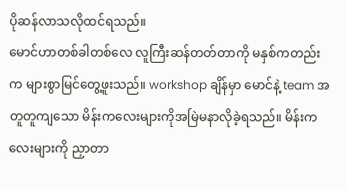ပိုဆန်လာသလိုထင်ရသည်။
မောင်ဟာတစ်ခါတစ်လေ လူကြီးဆန်တတ်တာကို မနှစ်ကတည်းက များစွာမြင်တွေ့ဖူးသည်။ workshop ချိန်မှာ မောင်နဲ့ team အတူတူကျသော မိန်းကလေးများကိုအမြဲမနာလိုခဲ့ရသည်။ မိန်းကလေးများကို ညှာတာ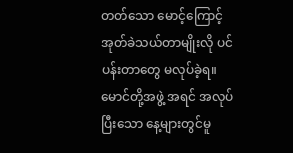တတ်သော မောင့်ကြောင့် အုတ်ခဲသယ်တာမျိုးလို ပင်ပန်းတာတွေ မလုပ်ခဲ့ရ။ မောင်တို့အဖွဲ့ အရင် အလုပ်ပြီးသော နေ့များတွင်မူ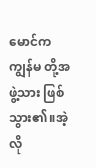မောင်ကကျွန်မ တို့အဖွဲ့သား ဖြစ်သွား၏။အဲ့လို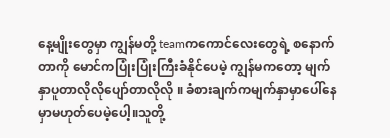နေ့မျိုးတွေမှာ ကျွန်မတို့ teamကကောင်လေးတွေရဲ့ စနောက်တာကို မောင်ကပြုံးပြုံးကြီးခံနိုင်ပေမဲ့ ကျွန်မကတော့ မျက်နှာပူတာလိုလိုပျော်တာလိုလို ။ ခံစားချက်ကမျက်နှာမှာပေါ်နေမှာမဟုတ်ပေမဲ့ပေါ့။သူတို့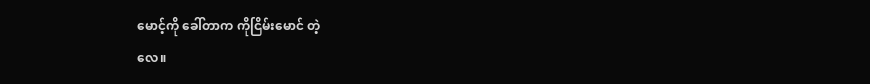မောင့်ကို ခေါ်တာက ကိုငြိမ်းမောင် တဲ့
လေ။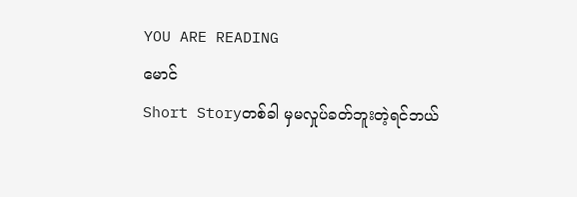YOU ARE READING
မောင်
Short Storyတစ်ခါ မှမလှုပ်ခတ်ဘူးတဲ့ရင်ဘယ်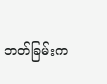ဘတ်ခြမ်းက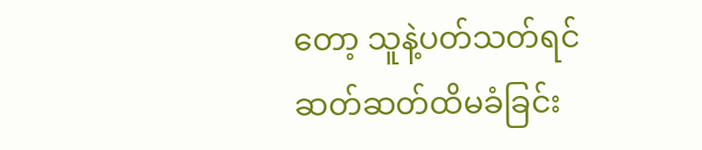တော့ သူနဲ့ပတ်သတ်ရင် ဆတ်ဆတ်ထိမခံခြင်း